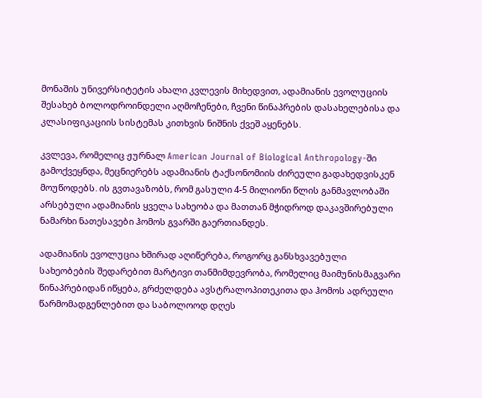მონაშის უნივერსიტეტის ახალი კვლევის მიხედვით, ადამიანის ევოლუციის შესახებ ბოლოდროინდელი აღმოჩენები, ჩვენი წინაპრების დასახელებისა და კლასიფიკაციის სისტემას კითხვის ნიშნის ქვეშ აყენებს.

კვლევა, რომელიც ჟურნალ American Journal of Biological Anthropology-ში გამოქვეყნდა, მეცნიერებს ადამიანის ტაქსონომიის ძირეული გადახედვისკენ მოუწოდებს. ის გვთავაზობს, რომ გასული 4-5 მილიონი წლის განმავლობაში არსებული ადამიანის ყველა სახეობა და მათთან მჭიდროდ დაკავშირებული ნამარხი ნათესავები ჰომოს გვარში გაერთიანდეს.

ადამიანის ევოლუცია ხშირად აღიწერება, როგორც განსხვავებული სახეობების შედარებით მარტივი თანმიმდევრობა, რომელიც მაიმუნისმაგვარი წინაპრებიდან იწყება, გრძელდება ავსტრალოპითეკითა და ჰომოს ადრეული წარმომადგენლებით და საბოლოოდ დღეს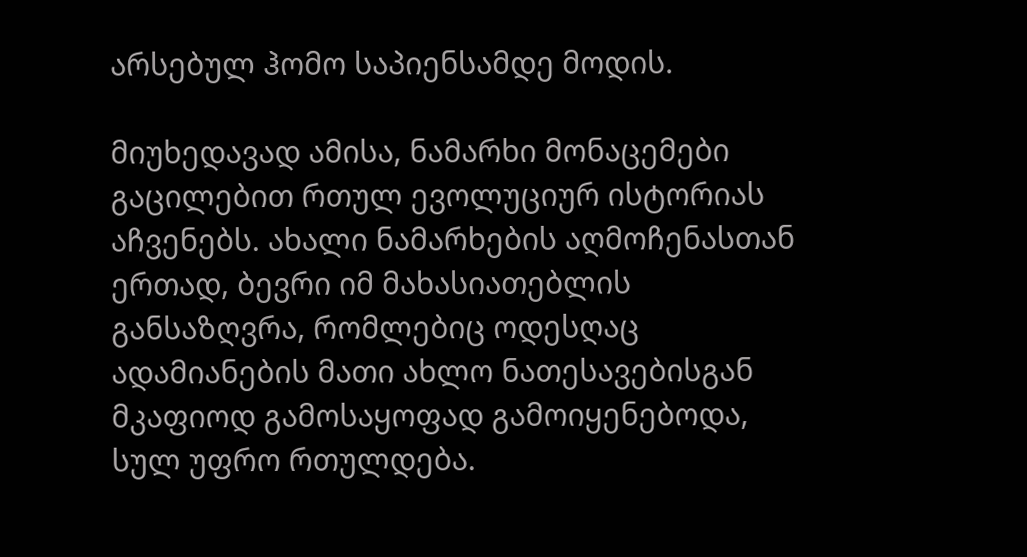არსებულ ჰომო საპიენსამდე მოდის.

მიუხედავად ამისა, ნამარხი მონაცემები გაცილებით რთულ ევოლუციურ ისტორიას აჩვენებს. ახალი ნამარხების აღმოჩენასთან ერთად, ბევრი იმ მახასიათებლის განსაზღვრა, რომლებიც ოდესღაც ადამიანების მათი ახლო ნათესავებისგან მკაფიოდ გამოსაყოფად გამოიყენებოდა, სულ უფრო რთულდება.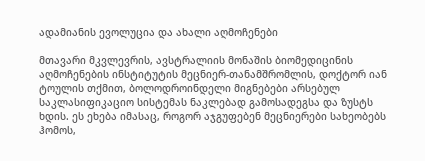ადამიანის ევოლუცია და ახალი აღმოჩენები

მთავარი მკვლევრის, ავსტრალიის მონაშის ბიომედიცინის აღმოჩენების ინსტიტუტის მეცნიერ-თანამშრომლის, დოქტორ იან ტოულის თქმით, ბოლოდროინდელი მიგნებები არსებულ საკლასიფიკაციო სისტემას ნაკლებად გამოსადეგსა და ზუსტს ხდის. ეს ეხება იმასაც, როგორ აჯგუფებენ მეცნიერები სახეობებს ჰომოს,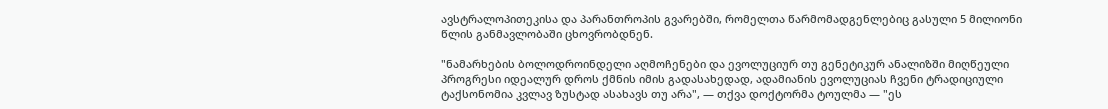ავსტრალოპითეკისა და პარანთროპის გვარებში, რომელთა წარმომადგენლებიც გასული 5 მილიონი წლის განმავლობაში ცხოვრობდნენ.

"ნამარხების ბოლოდროინდელი აღმოჩენები და ევოლუციურ თუ გენეტიკურ ანალიზში მიღწეული პროგრესი იდეალურ დროს ქმნის იმის გადასახედად, ადამიანის ევოლუციას ჩვენი ტრადიციული ტაქსონომია კვლავ ზუსტად ასახავს თუ არა", — თქვა დოქტორმა ტოულმა — "ეს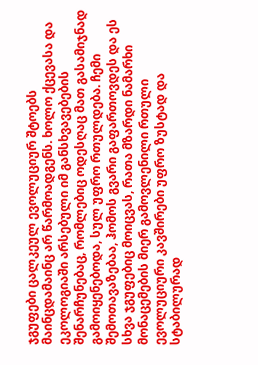ჯგუფები ცალკეულ ევოლუციურ შტოებს მაინცდამაინც არ წარმოადგენს. ხოლო ქცევასა და ეკოლოგიაში არსებული იმ განსხვავებების შენარჩუნებაც, რომლებიც ოდესღაც მათ გასამიჯნად გამოიყენებოდა, სულ უფრო რთულდება. ჩემი შემოთავაზებაა, ჰომოს გვარი გაფართოვდეს და ეს სხვა ჯგუფებიც მოიცვას, რათა მზარდი ნამარხი მონაცემების მიერ გამოვლენილი რთული ევოლუციური კავშირები უფრო ზუსტად და სტაბილურად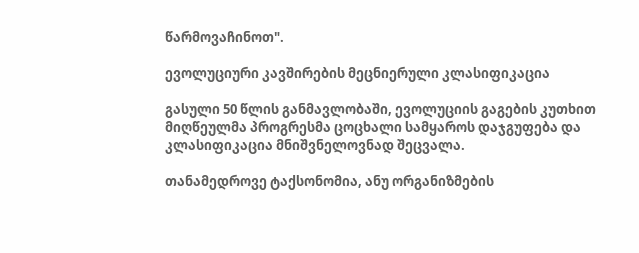წარმოვაჩინოთ".

ევოლუციური კავშირების მეცნიერული კლასიფიკაცია

გასული 50 წლის განმავლობაში, ევოლუციის გაგების კუთხით მიღწეულმა პროგრესმა ცოცხალი სამყაროს დაჯგუფება და კლასიფიკაცია მნიშვნელოვნად შეცვალა.

თანამედროვე ტაქსონომია, ანუ ორგანიზმების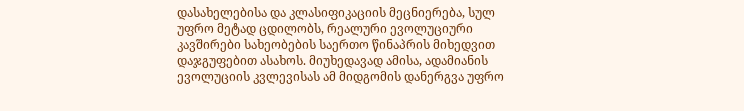დასახელებისა და კლასიფიკაციის მეცნიერება, სულ უფრო მეტად ცდილობს, რეალური ევოლუციური კავშირები სახეობების საერთო წინაპრის მიხედვით დაჯგუფებით ასახოს. მიუხედავად ამისა, ადამიანის ევოლუციის კვლევისას ამ მიდგომის დანერგვა უფრო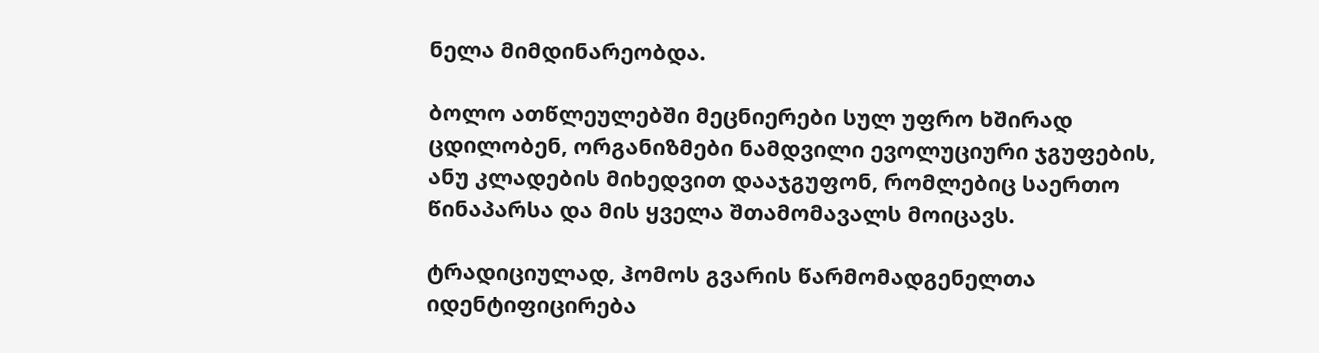ნელა მიმდინარეობდა.

ბოლო ათწლეულებში მეცნიერები სულ უფრო ხშირად ცდილობენ, ორგანიზმები ნამდვილი ევოლუციური ჯგუფების, ანუ კლადების მიხედვით დააჯგუფონ, რომლებიც საერთო წინაპარსა და მის ყველა შთამომავალს მოიცავს.

ტრადიციულად, ჰომოს გვარის წარმომადგენელთა იდენტიფიცირება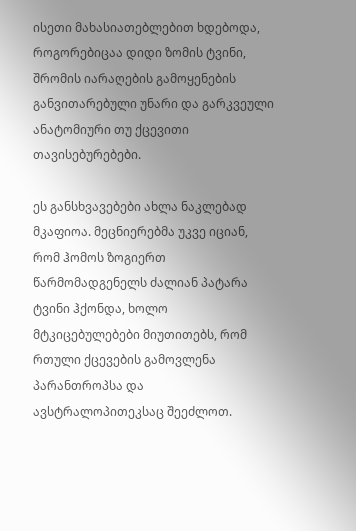ისეთი მახასიათებლებით ხდებოდა, როგორებიცაა დიდი ზომის ტვინი, შრომის იარაღების გამოყენების განვითარებული უნარი და გარკვეული ანატომიური თუ ქცევითი თავისებურებები.

ეს განსხვავებები ახლა ნაკლებად მკაფიოა. მეცნიერებმა უკვე იციან, რომ ჰომოს ზოგიერთ წარმომადგენელს ძალიან პატარა ტვინი ჰქონდა, ხოლო მტკიცებულებები მიუთითებს, რომ რთული ქცევების გამოვლენა პარანთროპსა და ავსტრალოპითეკსაც შეეძლოთ.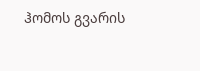ჰომოს გვარის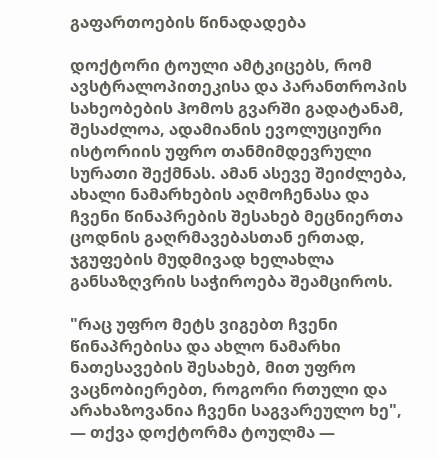გაფართოების წინადადება

დოქტორი ტოული ამტკიცებს, რომ ავსტრალოპითეკისა და პარანთროპის სახეობების ჰომოს გვარში გადატანამ, შესაძლოა, ადამიანის ევოლუციური ისტორიის უფრო თანმიმდევრული სურათი შექმნას. ამან ასევე შეიძლება, ახალი ნამარხების აღმოჩენასა და ჩვენი წინაპრების შესახებ მეცნიერთა ცოდნის გაღრმავებასთან ერთად, ჯგუფების მუდმივად ხელახლა განსაზღვრის საჭიროება შეამციროს.

"რაც უფრო მეტს ვიგებთ ჩვენი წინაპრებისა და ახლო ნამარხი ნათესავების შესახებ, მით უფრო ვაცნობიერებთ, როგორი რთული და არახაზოვანია ჩვენი საგვარეულო ხე", — თქვა დოქტორმა ტოულმა —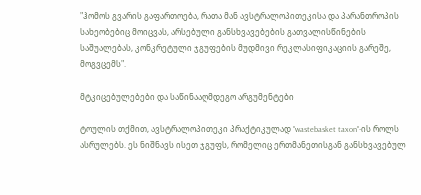"ჰომოს გვარის გაფართოება, რათა მან ავსტრალოპითეკისა და პარანთროპის სახეობებიც მოიცვას, არსებული განსხვავებების გათვალისწინების საშუალებას, კონკრეტული ჯგუფების მუდმივი რეკლასიფიკაციის გარეშე, მოგვცემს".

მტკიცებულებები და საწინააღმდეგო არგუმენტები

ტოულის თქმით, ავსტრალოპითეკი პრაქტიკულად "wastebasket taxon"-ის როლს ასრულებს. ეს ნიშნავს ისეთ ჯგუფს, რომელიც ერთმანეთისგან განსხვავებულ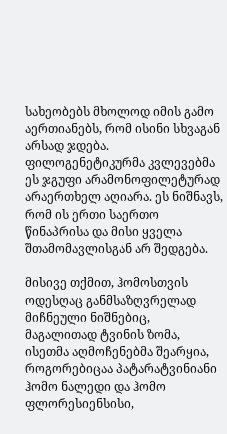სახეობებს მხოლოდ იმის გამო აერთიანებს, რომ ისინი სხვაგან არსად ჯდება. ფილოგენეტიკურმა კვლევებმა ეს ჯგუფი არამონოფილეტურად არაერთხელ აღიარა. ეს ნიშნავს, რომ ის ერთი საერთო წინაპრისა და მისი ყველა შთამომავლისგან არ შედგება.

მისივე თქმით, ჰომოსთვის ოდესღაც განმსაზღვრელად მიჩნეული ნიშნებიც, მაგალითად ტვინის ზომა, ისეთმა აღმოჩენებმა შეარყია, როგორებიცაა პატარატვინიანი ჰომო ნალედი და ჰომო ფლორესიენსისი,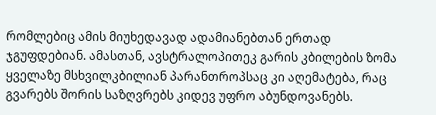რომლებიც ამის მიუხედავად ადამიანებთან ერთად ჯგუფდებიან. ამასთან, ავსტრალოპითეკ გარის კბილების ზომა ყველაზე მსხვილკბილიან პარანთროპსაც კი აღემატება, რაც გვარებს შორის საზღვრებს კიდევ უფრო აბუნდოვანებს.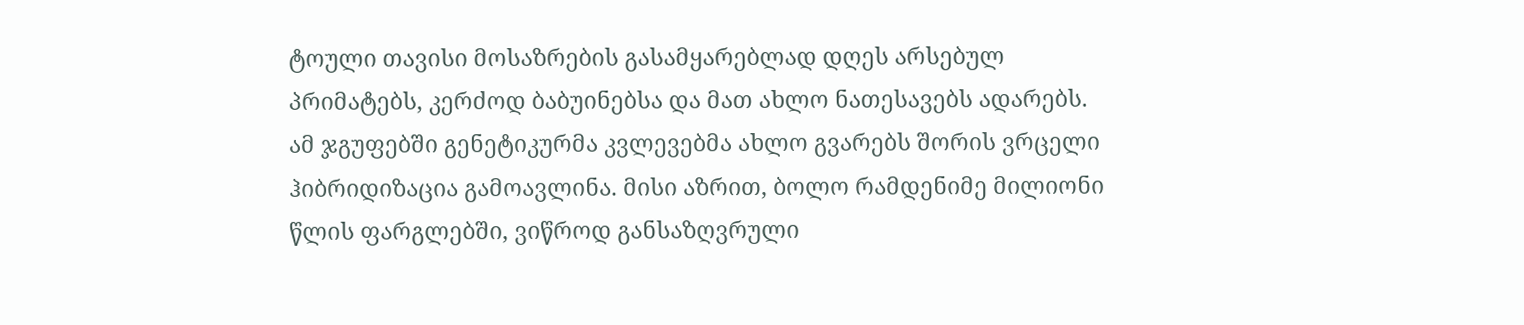ტოული თავისი მოსაზრების გასამყარებლად დღეს არსებულ პრიმატებს, კერძოდ ბაბუინებსა და მათ ახლო ნათესავებს ადარებს. ამ ჯგუფებში გენეტიკურმა კვლევებმა ახლო გვარებს შორის ვრცელი ჰიბრიდიზაცია გამოავლინა. მისი აზრით, ბოლო რამდენიმე მილიონი წლის ფარგლებში, ვიწროდ განსაზღვრული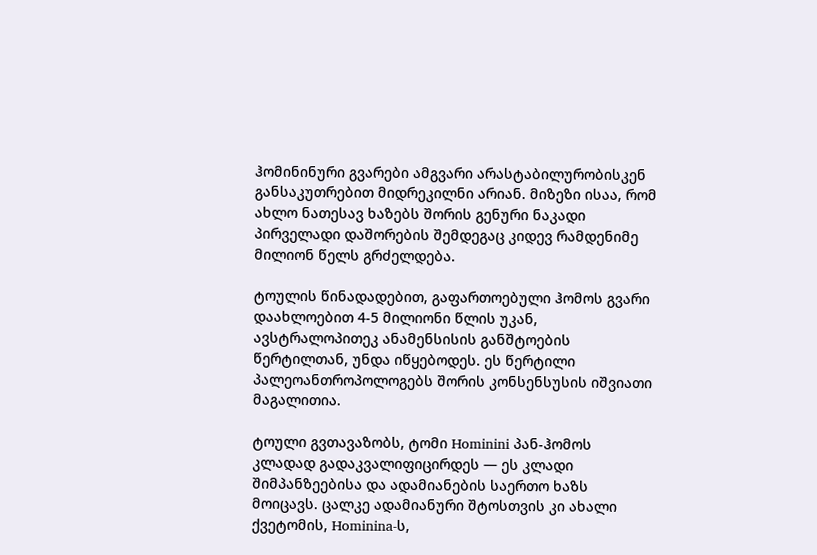ჰომინინური გვარები ამგვარი არასტაბილურობისკენ განსაკუთრებით მიდრეკილნი არიან. მიზეზი ისაა, რომ ახლო ნათესავ ხაზებს შორის გენური ნაკადი პირველადი დაშორების შემდეგაც კიდევ რამდენიმე მილიონ წელს გრძელდება.

ტოულის წინადადებით, გაფართოებული ჰომოს გვარი დაახლოებით 4-5 მილიონი წლის უკან, ავსტრალოპითეკ ანამენსისის განშტოების წერტილთან, უნდა იწყებოდეს. ეს წერტილი პალეოანთროპოლოგებს შორის კონსენსუსის იშვიათი მაგალითია.

ტოული გვთავაზობს, ტომი Hominini პან-ჰომოს კლადად გადაკვალიფიცირდეს — ეს კლადი შიმპანზეებისა და ადამიანების საერთო ხაზს მოიცავს. ცალკე ადამიანური შტოსთვის კი ახალი ქვეტომის, Hominina-ს,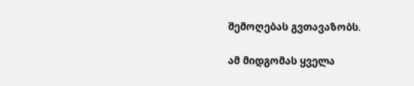შემოღებას გვთავაზობს.

ამ მიდგომას ყველა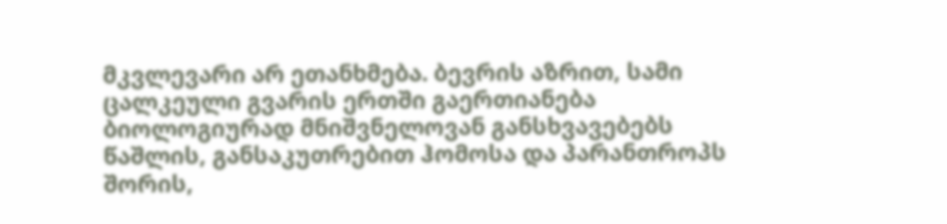მკვლევარი არ ეთანხმება. ბევრის აზრით, სამი ცალკეული გვარის ერთში გაერთიანება ბიოლოგიურად მნიშვნელოვან განსხვავებებს წაშლის, განსაკუთრებით ჰომოსა და პარანთროპს შორის,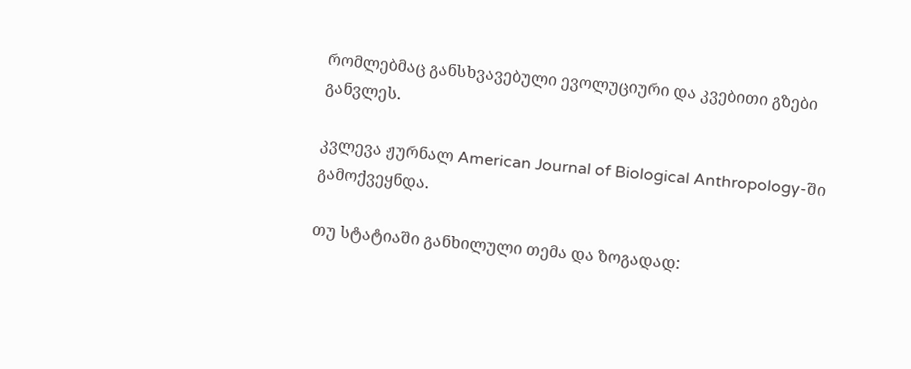რომლებმაც განსხვავებული ევოლუციური და კვებითი გზები განვლეს.

კვლევა ჟურნალ American Journal of Biological Anthropology-ში გამოქვეყნდა.

თუ სტატიაში განხილული თემა და ზოგადად: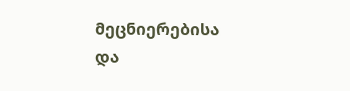მეცნიერებისა და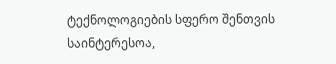ტექნოლოგიების სფერო შენთვის საინტერესოა,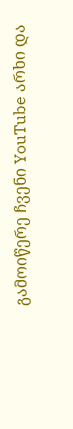გამოიწერე ჩვენი YouTube არხი და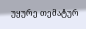უყურე თემატურ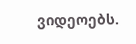ვიდეოებს.